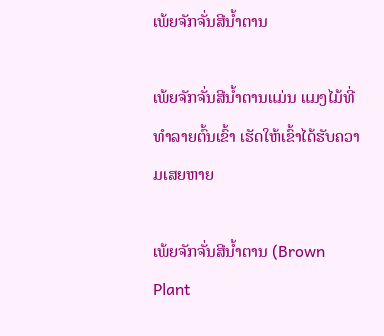ເພ້ຍຈັກຈັ່ນສີນ້ຳຕານ

ເພ້ຍຈັກຈັ່ນສີນໍ້າຕານແມ່ນ ແມງໄມ້ທີ່ທໍາລາຍຕົ້ນເຂົ້າ ເຮັດໃຫ້ເຂົ້າໄດ້ຮັບຄວາມເສຍຫາຍ

ເພ້ຍຈັກຈັ່ນສີນ້ຳຕານ (Brown Plant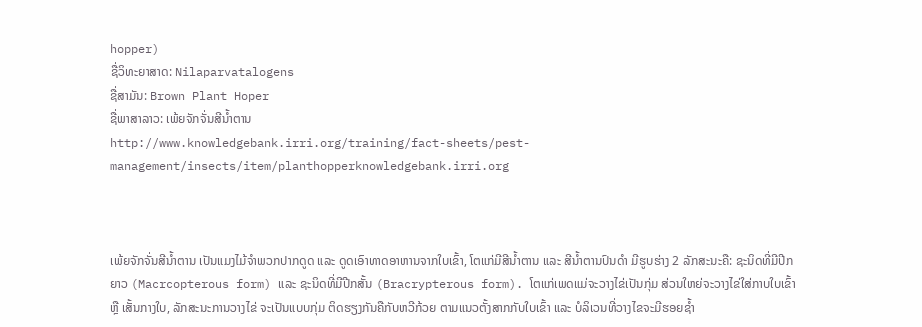hopper)
ຊື່ວິທະຍາສາດ: Nilaparvatalogens
ຊື່ສາມັນ: Brown Plant Hoper
ຊື່ພາສາລາວ: ເພ້ຍຈັກຈັ່ນສີນ້ຳຕານ
http://www.knowledgebank.irri.org/training/fact-sheets/pest-management/insects/item/planthopperknowledgebank.irri.org



ເພ້ຍຈັກຈັ່ນສີນ້ຳຕານ ເປັນແມງໄມ້ຈໍາພວກປາກດູດ ແລະ ດູດເອົາທາດອາຫານຈາກໃບເຂົ້າ, ໂຕແກ່ມີສີນ້ຳຕານ ແລະ ສີນ້ຳຕານປົນດໍາ ມີຮູບຮ່າງ 2 ລັກສະນະຄື: ຊະນິດທີ່ມີປີກຍາວ (Macrcopterous form) ແລະ ຊະນິດທີ່ມີປີກສັ້ນ (Bracrypterous form). ໂຕແກ່ເພດແມ່ຈະວາງໄຂ່ເປັນກຸ່ມ ສ່ວນໃຫຍ່ຈະວາງໄຂ່ໃສ່ກາບໃບເຂົ້າ ຫຼື ເສັ້ນກາງໃບ, ລັກສະນະການວາງໄຂ່ ຈະເປັນແບບກຸ່ມ ຕິດຮຽງກັນຄືກັບຫວີກ້ວຍ ຕາມແນວຕັ້ງສາກກັບໃບເຂົ້າ ແລະ ບໍລິເວນທີ່ວາງໄຂຈະມີຮອຍຊໍ້າ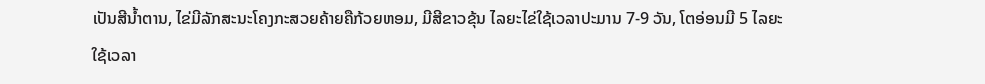ເປັນສີນໍ້າຕານ, ໄຂ່ມີລັກສະນະໂຄງກະສວຍຄ້າຍຄືກ້ວຍຫອມ, ມີສີຂາວຂຸ້ນ ໄລຍະໄຂ່ໃຊ້ເວລາປະມານ 7-9 ວັນ, ໂຕອ່ອນມີ 5 ໄລຍະໃຊ້ເວລາ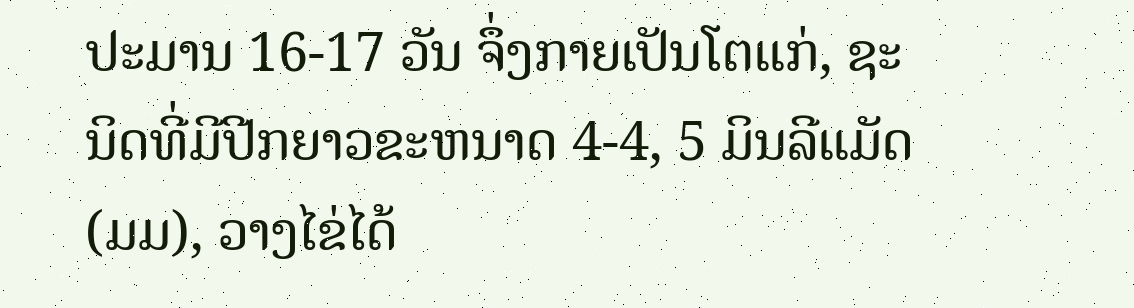ປະມານ 16-17 ວັນ ຈຶ່ງກາຍເປັນໂຕແກ່, ຊະນິດທີ່ມີປີກຍາວຂະຫນາດ 4-4, 5 ມິນລີແມັດ (ມມ), ວາງໄຂ່ໄດ້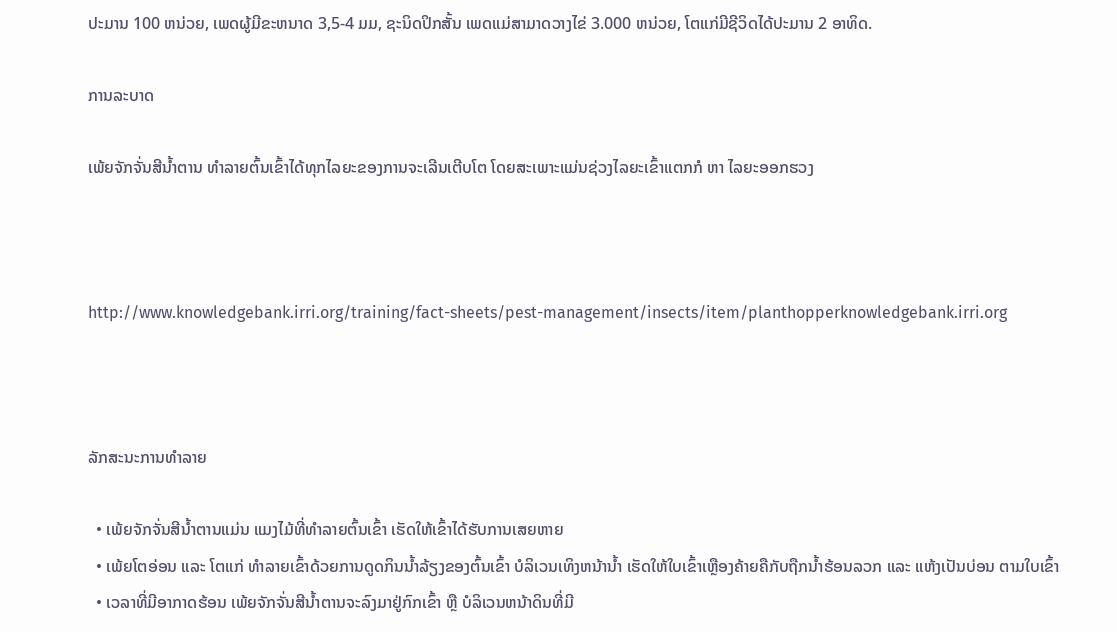ປະມານ 100 ຫນ່ວຍ, ເພດຜູ້ມີຂະຫນາດ 3,5-4 ມມ, ຊະນິດປິກສັ້ນ ເພດແມ່ສາມາດວາງໄຂ່ 3.000 ຫນ່ວຍ, ໂຕແກ່ມີຊີວິດໄດ້ປະມານ 2 ອາທິດ.

ການລະບາດ

ເພ້ຍຈັກຈັ່ນສີນ້ຳຕານ ທໍາລາຍຕົ້ນເຂົ້າໄດ້ທຸກໄລຍະຂອງການຈະເລີນເຕີບໂຕ ໂດຍສະເພາະແມ່ນຊ່ວງໄລຍະເຂົ້າແຕກກໍ ຫາ ໄລຍະອອກຮວງ



http://www.knowledgebank.irri.org/training/fact-sheets/pest-management/insects/item/planthopperknowledgebank.irri.org



ລັກສະນະການທໍາລາຍ

  • ເພ້ຍຈັກຈັ່ນສີນ້ຳຕານແມ່ນ ແມງໄມ້ທີ່ທໍາລາຍຕົ້ນເຂົ້າ ເຮັດໃຫ້ເຂົ້າໄດ້ຮັບການເສຍຫາຍ
  • ເພ້ຍໂຕອ່ອນ ແລະ ໂຕແກ່ ທໍາລາຍເຂົ້າດ້ວຍການດູດກິນນໍ້າລ້ຽງຂອງຕົ້ນເຂົ້າ ບໍລິເວນເທິງຫນ້ານໍ້າ ເຮັດໃຫ້ໃບເຂົ້າເຫຼືອງຄ້າຍຄືກັບຖືກນໍ້າຮ້ອນລວກ ແລະ ແຫ້ງເປັນບ່ອນ ຕາມໃບເຂົ້າ
  • ເວລາທີ່ມີອາກາດຮ້ອນ ເພ້ຍຈັກຈັ່ນສີນ້ຳຕານຈະລົງມາຢູ່ກົກເຂົ້າ ຫຼື ບໍລິເວນຫນ້າດິນທີ່ມີ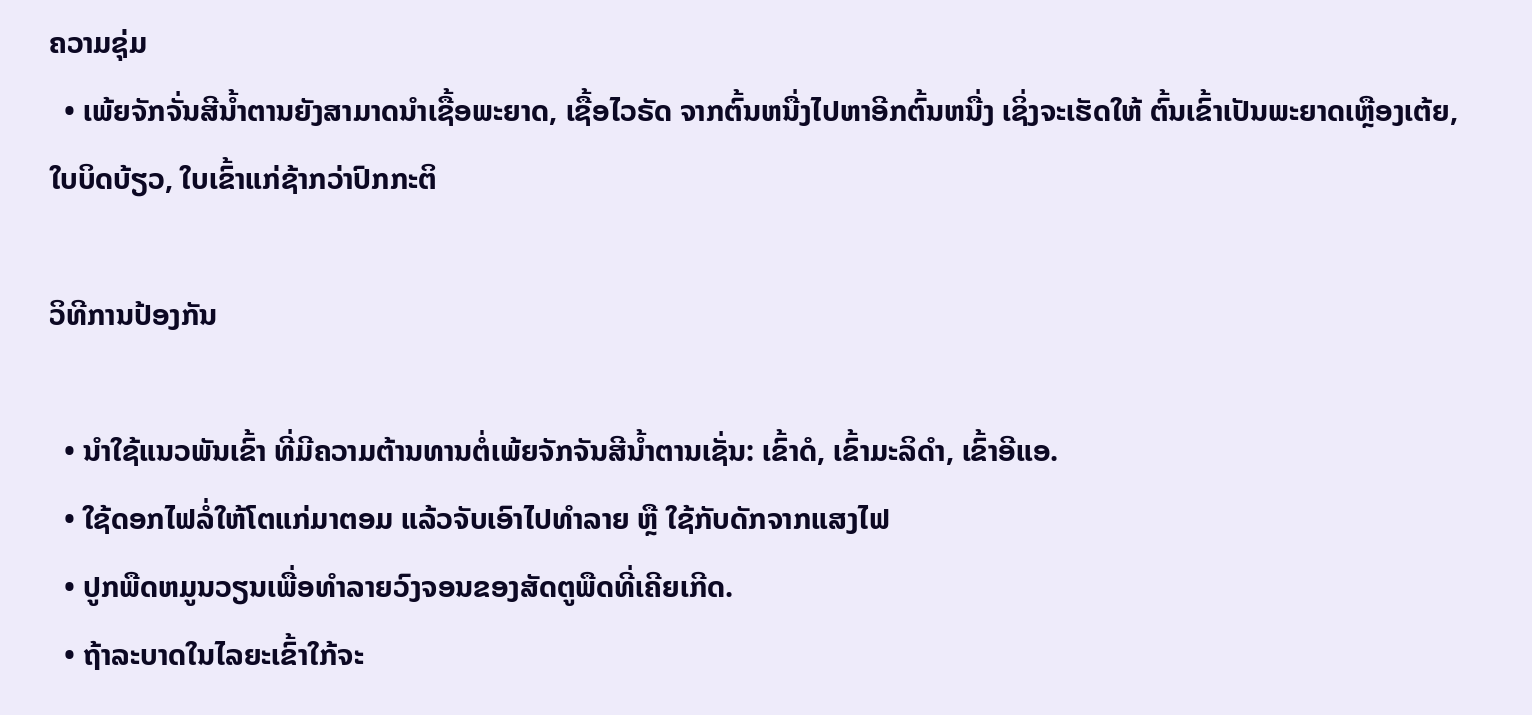ຄວາມຊຸ່ມ
  • ເພ້ຍຈັກຈັ່ນສີນໍ້າຕານຍັງສາມາດນໍາເຊື້ອພະຍາດ, ເຊື້ອໄວຣັດ ຈາກຕົ້ນຫນື່ງໄປຫາອີກຕົ້ນຫນື່ງ ເຊິ່ງຈະເຮັດໃຫ້ ຕົ້ນເຂົ້າເປັນພະຍາດເຫຼືອງເຕ້ຍ, ໃບບິດບ້ຽວ, ໃບເຂົ້າແກ່ຊ້າກວ່າປົກກະຕິ

ວິທີການປ້ອງກັນ

  • ນຳໃຊ້ແນວພັນເຂົ້າ ທີ່ມີຄວາມຕ້ານທານຕໍ່ເພ້ຍຈັກຈັນສີນ້ຳຕານເຊັ່ນ: ເຂົ້າດໍ, ເຂົ້າມະລິດໍາ, ເຂົ້າອີແອ.
  • ໃຊ້ດອກໄຟລໍ່ໃຫ້ໂຕແກ່ມາຕອມ ແລ້ວຈັບເອົາໄປທໍາລາຍ ຫຼື ໃຊ້ກັບດັກຈາກແສງໄຟ
  • ປູກພືດຫມູນວຽນເພື່ອທໍາລາຍວົງຈອນຂອງສັດຕູພືດທີ່ເຄີຍເກີດ.
  • ຖ້າລະບາດໃນໄລຍະເຂົ້າໃກ້ຈະ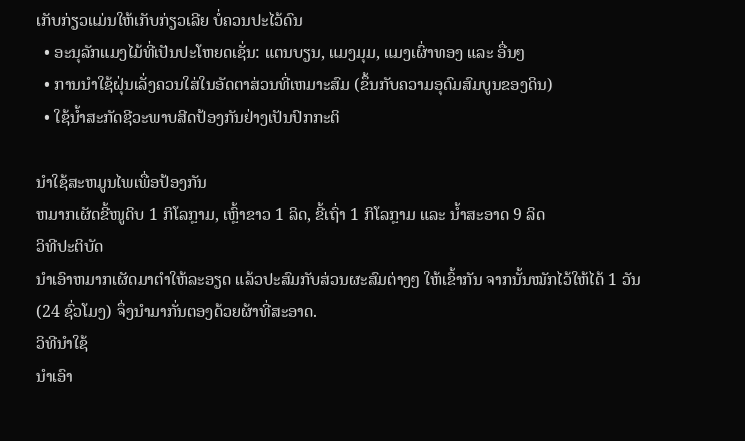ເກັບກ່ຽວແມ່ນໃຫ້ເກັບກ່ຽວເລີຍ ບໍ່ຄວນປະໄວ້ດົນ
  • ອະນຸລັກແມງໄມ້ທີ່ເປັນປະໂຫຍດເຊັ່ນ: ແຕນບຽນ, ແມງມຸມ, ແມງເຜົ່າທອງ ແລະ ອື່ນໆ
  • ການນໍາໃຊ້ຝຸ່ນເລັ່ງຄວນໃສ່ໃນອັດຕາສ່ວນທີ່ເຫມາະສົມ (ຂຶ້ນກັບຄວາມອຸດົມສົມບູນຂອງດິນ)
  • ໃຊ້ນໍ້າສະກັດຊີວະພາບສີດປ້ອງກັນຢ່າງເປັນປົກກະຕິ

ນໍາໃຊ້ສະຫມູນໄພເພື່ອປ້ອງກັນ
ຫມາກເຜັດຂີ້ໜູດິບ 1 ກິໂລກຼາມ, ເຫຼົ້າຂາວ 1 ລິດ, ຂີ້ເຖົ່າ 1 ກິໂລກຼາມ ແລະ ນ້ຳສະອາດ 9 ລິດ
ວິທີປະຕິບັດ
ນໍາເອົາຫມາກເຜັດມາຕໍາໃຫ້ລະອຽດ ແລ້ວປະສົມກັບສ່ວນຜະສົມຕ່າງໆ ໃຫ້ເຂົ້າກັນ ຈາກນັ້ນໝັກໄວ້ໃຫ້ໄດ້ 1 ວັນ(24 ຊົ່ວໂມງ) ຈຶ່ງນໍາມາກັ່ນຕອງດ້ວຍຜ້າທີ່ສະອາດ.
ວິທີນໍາໃຊ້
ນຳເອົາ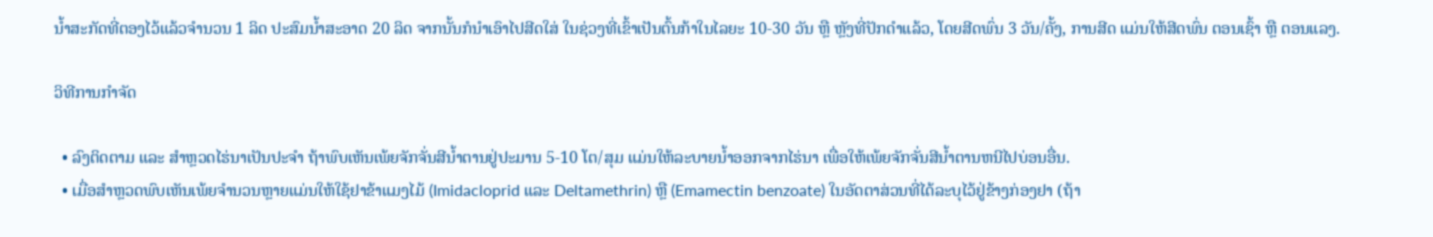ນໍ້າສະກັດທີ່ຕອງໄວ້ແລ້ວຈໍານວນ 1 ລິດ ປະສົມນໍ້າສະອາດ 20 ລິດ ຈາກນັ້ນກໍນໍາເອົາໄປສີດໃສ່ ໃນຊ່ວງທີ່ເຂົ້າເປັນຕົ້ນກ້າໃນໄລຍະ 10-30 ວັນ ຫຼື ຫຼັງທີ່ປັກດໍາແລ້ວ, ໂດຍສີດພົ່ນ 3 ວັນ/ຄັ້ງ, ການສີດ ແມ່ນໃຫ້ສີດພົ່ນ ຕອນເຊົ້າ ຫຼື ຕອນແລງ.

ວິທີການກໍາຈັດ

  • ລົງຕິດຕາມ ແລະ ສໍາຫຼວດໄຮ່ນາເປັນປະຈໍາ ຖ້າພົບເຫັນເພ້ຍຈັກຈັ່ນສີນໍ້າຕານຢູ່ປະມານ 5-10 ໂຕ/ສຸມ ແມ່ນໃຫ້ລະບາຍນ້ຳອອກຈາກໄຮ່ນາ ເພື່ອໃຫ້ເພ້ຍຈັກຈັ່ນສີນ້ຳຕານຫນີໄປບ່ອນອື່ນ.
  • ເມື່ອສໍາຫຼວດພົບເຫັນເພ້ຍຈໍານວນຫຼາຍແມ່ນໃຫ້ໃຊ້ຢາຂ້າແມງໄມ້ (Imidacloprid ແລະ Deltamethrin) ຫຼື (Emamectin benzoate) ໃນອັດຕາສ່ວນທີ່ໄດ້ລະບຸໄວ້ຢູ່ຂ້າງກ່ອງຢາ (ຖ້າ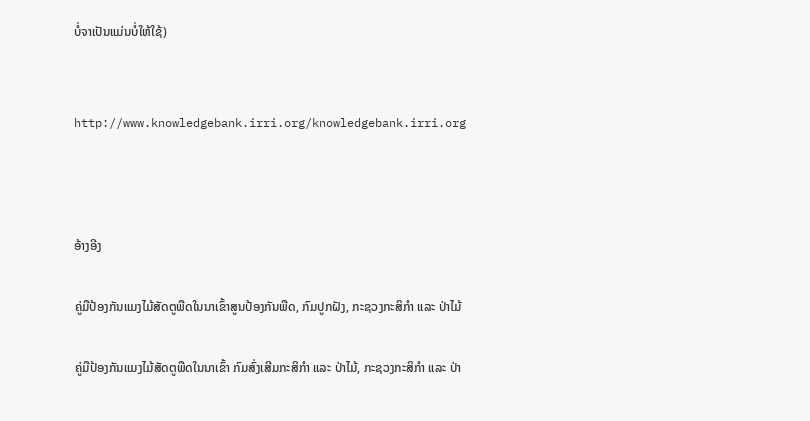ບໍ່ຈາເປັນແມ່ນບໍ່ໃຫ້ໃຊ້)


http://www.knowledgebank.irri.org/knowledgebank.irri.org



ອ້າງອີງ

ຄູ່ມືປ້ອງກັນແມງໄມ້ສັດຕູພືດໃນນາເຂົ້າສູນປ້ອງກັນພືດ, ກົມປູກຝັງ, ກະຊວງກະສິກຳ ແລະ ປ່າໄມ້

ຄູ່ມືປ້ອງກັນແມງໄມ້ສັດຕູພືດໃນນາເຂົ້າ ກົມສົ່ງເສີມກະສິກຳ ແລະ ປ່າໄມ້, ກະຊວງກະສິກຳ ແລະ ປ່າ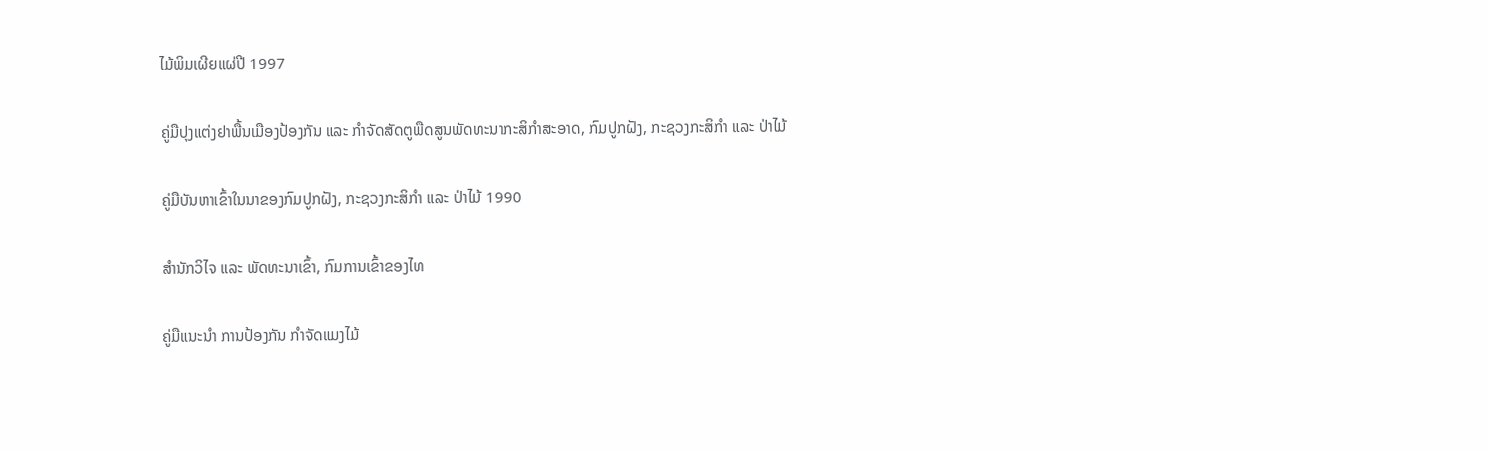ໄມ້ພິມເຜີຍແຜ່ປີ 1997

ຄູ່ມືປຸງແຕ່ງຢາພື້ນເມືອງປ້ອງກັນ ແລະ ກຳຈັດສັດຕູພືດສູນພັດທະນາກະສິກຳສະອາດ, ກົມປູກຝັງ, ກະຊວງກະສິກຳ ແລະ ປ່າໄມ້

ຄູ່ມືບັນຫາເຂົ້າໃນນາຂອງກົມປູກຝັງ, ກະຊວງກະສິກຳ ແລະ ປ່າໄມ້ 1990

ສຳນັກວິໄຈ ແລະ ພັດທະນາເຂົ້າ, ກົມການເຂົ້າຂອງໄທ

ຄູ່ມືແນະນຳ ການປ້ອງກັນ ກຳຈັດແມງໄມ້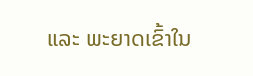ແລະ ພະຍາດເຂົ້າໃນ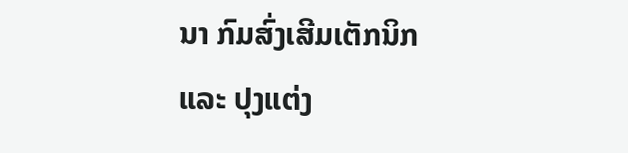ນາ ກົມສົ່ງເສີມເຕັກນິກ ແລະ ປຸງແຕ່ງ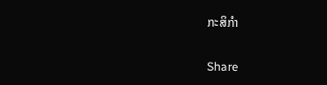ກະສິກຳ

Share